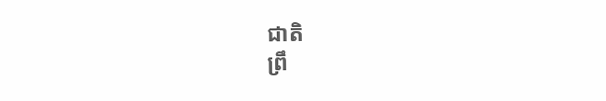ជាតិ
ព្រឹ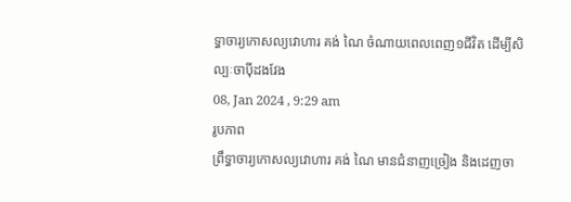ទ្ធាចារ្យកោសល្យវោហារ គង់ ណៃ ចំណាយពេលពេញ១ជីវិត ដើម្បីសិល្បៈចាប៉ីដងវែង
08, Jan 2024 , 9:29 am
រូបភាព
ព្រឹទ្ធាចារ្យកោសល្យវោហារ គង់ ណៃ មានជំនាញច្រៀង និងដេញចា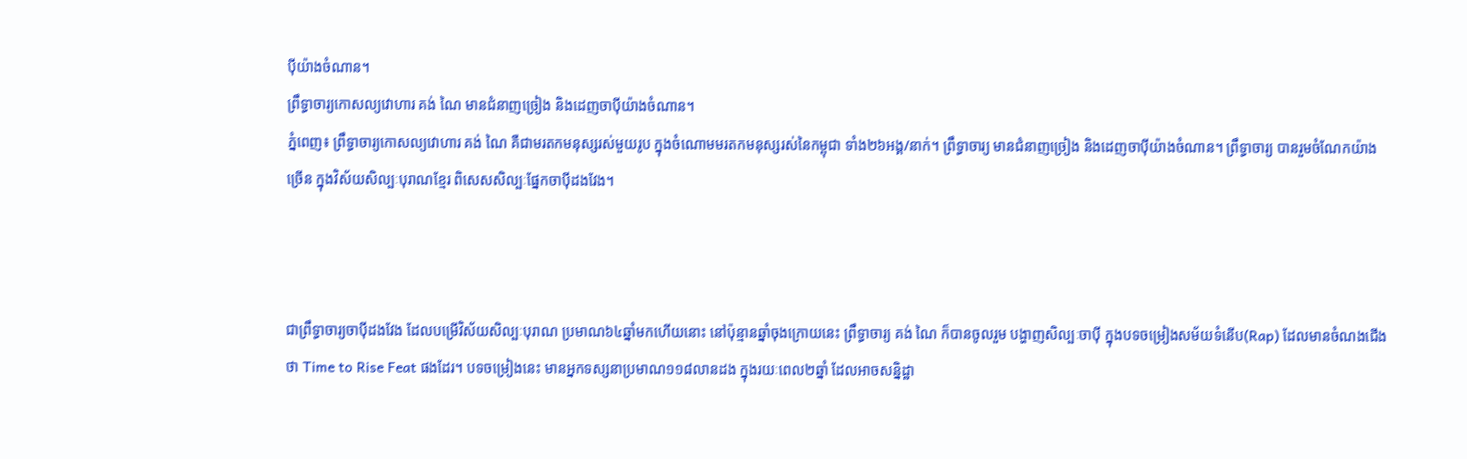ប៉ីយ៉ាងចំណាន។
ព្រឹទ្ធាចារ្យកោសល្យវោហារ គង់ ណៃ មានជំនាញច្រៀង និងដេញចាប៉ីយ៉ាងចំណាន។
ភ្នំពេញ៖ ព្រឹទ្ធាចារ្យកោសល្យវោហារ គង់ ណៃ គឺជាមរតកមនុស្សរស់មួយរូប ក្នុងចំណោមមរតកមនុស្សរស់នៃកម្ពុជា ទាំង២៦អង្គ/នាក់។ ព្រឹទ្ធាចារ្យ មានជំនាញច្រៀង និងដេញចាប៉ីយ៉ាងចំណាន។ ព្រឹទ្ធាចារ្យ បានរួមចំណែកយ៉ាងច្រើន ក្នុងវិស័យសិល្បៈបុរាណខ្មែរ ពិសេសសិល្បៈផ្នែកចាប៉ីដងវែង។



ជាព្រឹទ្ធាចារ្យចាប៉ីដងវែង ដែលបម្រើវិស័យសិល្បៈបុរាណ ប្រមាណ៦៤ឆ្នាំមកហើយនោះ នៅប៉ុន្មានឆ្នាំចុងក្រោយនេះ ព្រឹទ្ធាចារ្យ គង់ ណៃ ក៏បានចូលរួម បង្ហាញសិល្បៈចាប៉ី ក្នុងបទចម្រៀងសម័យទំនើប(Rap) ដែលមានចំណងជើងថា Time to Rise Feat ផងដែរ។ បទចម្រៀងនេះ មានអ្នកទស្សនាប្រមាណ១១៨លានដង ក្នុងរយៈពេល២ឆ្នាំ ដែលអាចសន្និដ្ឋា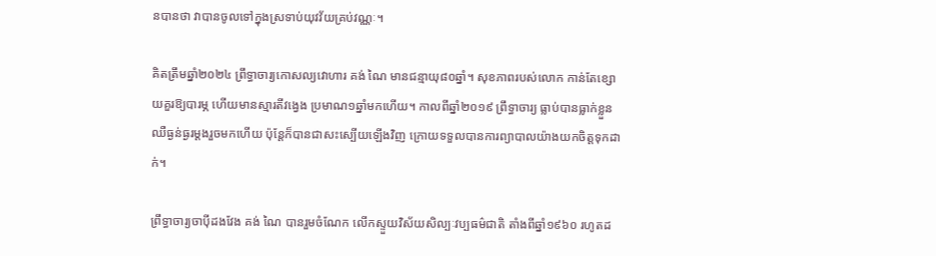នបានថា វាបានចូលទៅក្នុងស្រទាប់យុវវ័យគ្រប់វណ្ណៈ។

គិតត្រឹមឆ្នាំ២០២៤ ព្រឹទ្ធាចារ្យកោសល្យវោហារ គង់ ណៃ មានជន្មាយុ៨០ឆ្នាំ។ សុខភាពរបស់លោក កាន់តែខ្សោយគួរឱ្យបារម្ភ ហើយមានស្មារតីវង្វេង ប្រមាណ១ឆ្នាំមកហើយ។ កាលពីឆ្នាំ២០១៩ ព្រឹទ្ធាចារ្យ ធ្លាប់បានធ្លាក់ខ្លួនឈឺធ្ងន់ធ្ងរម្ដងរួចមកហើយ ប៉ុន្តែក៏បានជាសះស្បើយឡើងវិញ ក្រោយទទួលបានការព្យាបាលយ៉ាងយកចិត្តទុកដាក់។

ព្រឹទ្ធាចារ្យចាប៉ីដងវែង គង់ ណៃ បានរួមចំណែក លើកស្ទួយវិស័យសិល្បៈវប្បធម៌ជាតិ តាំងពីឆ្នាំ១៩៦០ រហូតដ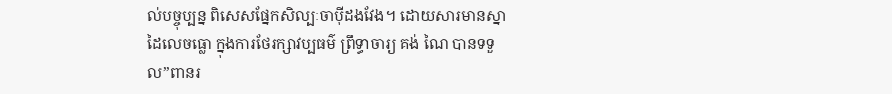ល់បច្ចុប្បន្ន ពិសេសផ្នែកសិល្បៈចាប៉ីដងវែង។ ដោយសារមានស្នាដៃលេចធ្លោ ក្នុងការថែរក្សាវប្បធម៌ ព្រឹទ្ធាចារ្យ គង់ ណៃ បានទទួល”ពានរ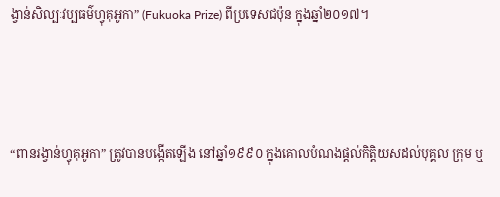ង្វាន់សិល្បៈវប្បធម៌ហ្វុគុអូកា” (Fukuoka Prize) ពីប្រទេសជប៉ុន ក្នុងឆ្នាំ២០១៧។



“ពានរង្វាន់ហ្វុគុអូកា” ត្រូវបានបង្កើតឡើង នៅឆ្នាំ១៩៩០ ក្នុងគោលបំណងផ្ដល់កិត្តិយសដល់បុគ្គល ក្រុម ឬ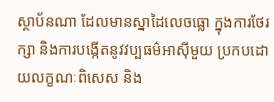ស្ថាប័នណា ដែលមានស្នាដៃលេចធ្លោ ក្នុងការថែរក្សា និងការបង្កើតនូវវប្បធម៌អាស៊ីមួយ ប្រកបដោយលក្ខណៈពិសេស និង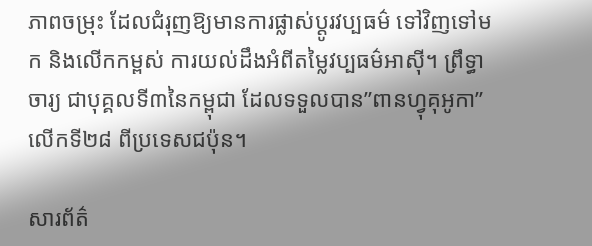ភាពចម្រុះ ដែលជំរុញឱ្យមានការផ្លាស់ប្ដូរវប្បធម៌ ទៅវិញទៅមក និងលើកកម្ពស់ ការយល់ដឹងអំពីតម្លៃវប្បធម៌អាស៊ី។ ព្រឹទ្ធាចារ្យ ជាបុគ្គលទី៣នៃកម្ពុជា ដែលទទួលបាន”ពានហ្វុគុអូកា” លើកទី២៨ ពីប្រទេសជប៉ុន។

សារព័ត៌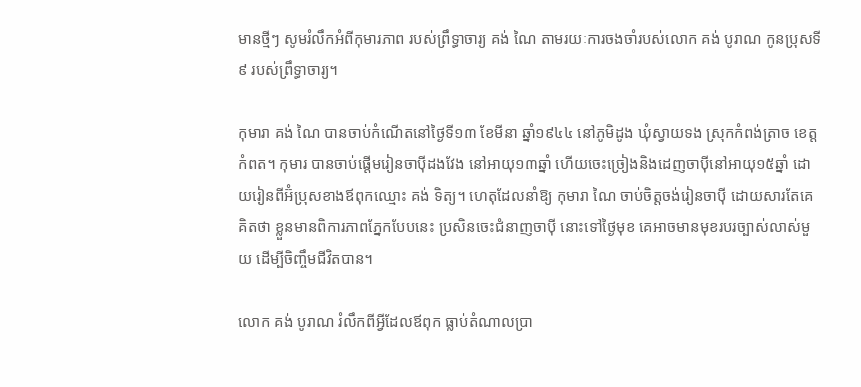មានថ្មីៗ សូមរំលឹកអំពីកុមារភាព របស់ព្រឹទ្ធាចារ្យ គង់ ណៃ តាមរយៈការចងចាំរបស់លោក គង់ បូរាណ កូនប្រុសទី៩ របស់ព្រឹទ្ធាចារ្យ។

កុមារា គង់ ណៃ បានចាប់កំណើតនៅថ្ងៃទី១៣ ខែមីនា ឆ្នាំ១៩៤៤ នៅភូមិដូង ឃុំស្វាយទង ស្រុកកំពង់ត្រាច ខេត្តកំពត។ កុមារ បានចាប់ផ្ដើមរៀនចាប៉ីដងវែង នៅអាយុ១៣ឆ្នាំ ហើយចេះច្រៀងនិងដេញចាប៉ីនៅអាយុ១៥ឆ្នាំ ដោយរៀនពីអ៊ំប្រុសខាងឪពុកឈ្មោះ គង់ ទិត្យ។ ហេតុដែលនាំឱ្យ កុមារា ណៃ ចាប់ចិត្តចង់រៀនចាប៉ី ដោយសារតែគេគិតថា ខ្លួនមានពិការភាពភ្នែកបែបនេះ ប្រសិនចេះជំនាញចាប៉ី នោះទៅថ្ងៃមុខ គេអាចមានមុខរបរច្បាស់លាស់មួយ ដើម្បីចិញ្ចឹមជីវិតបាន។

លោក គង់ បូរាណ រំលឹកពីអ្វីដែលឪពុក ធ្លាប់តំណាលប្រា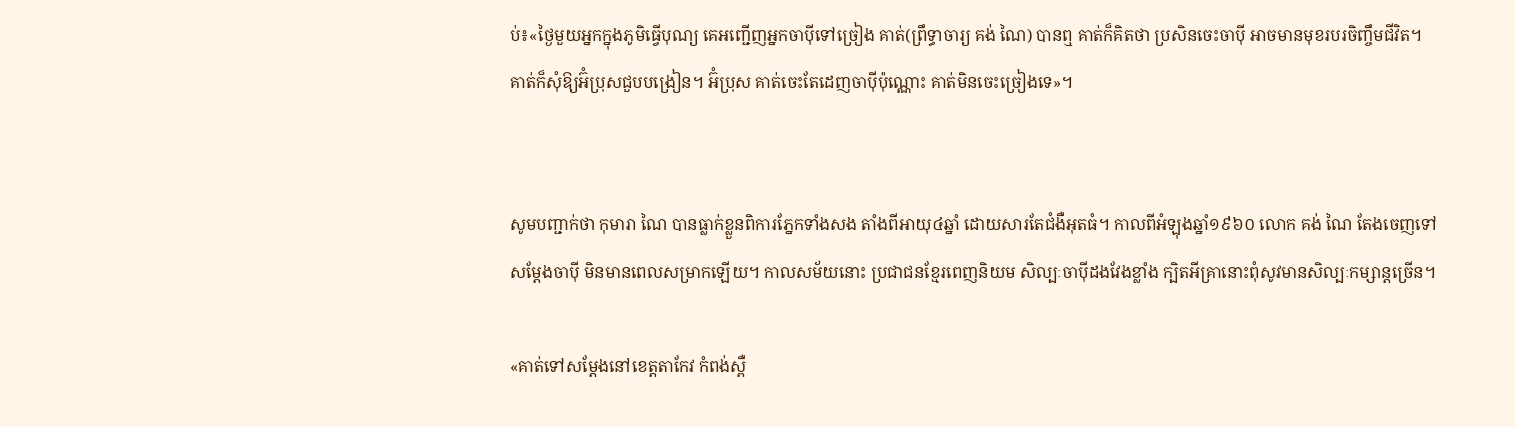ប់៖«ថ្ងៃមួយអ្នកក្នុងភូមិធ្វើបុណ្យ គេអញ្ជើញអ្នកចាប៉ីទៅច្រៀង គាត់(ព្រឹទ្ធាចារ្យ គង់ ណៃ) បានឮ គាត់ក៏គិតថា ប្រសិនចេះចាប៉ី អាចមានមុខរបរចិញ្ចឹមជីវិត។ គាត់ក៏សុំឱ្យអ៊ំប្រុសជួបបង្រៀន។ អ៊ំប្រុស គាត់ចេះតែដេញចាប៉ីប៉ុណ្ណោះ គាត់មិនចេះច្រៀងទេ»។


សូមបញ្ជាក់ថា កុមារា ណៃ បានធ្លាក់ខ្លួនពិការភ្នែកទាំងសង តាំងពីអាយុ៤ឆ្នាំ ដោយសារតែជំងឺអុតធំ។ កាលពីអំឡុងឆ្នាំ១៩៦០ លោក គង់ ណៃ តែងចេញទៅសម្ដែងចាប៉ី មិនមានពេលសម្រាកឡើយ។ កាលសម័យនោះ ប្រជាជនខ្មែរពេញនិយម សិល្បៈចាប៉ីដងវែងខ្លាំង ក្បិតអីគ្រានោះពុំសូវមានសិល្បៈកម្សាន្តច្រើន។

«គាត់ទៅសម្ដែងនៅខេត្តតាកែវ កំពង់ស្ពឺ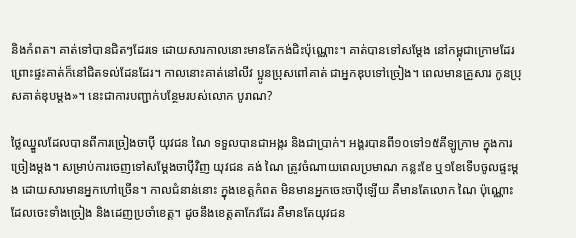និងកំពត។ គាត់ទៅបានជិតៗដែរទេ ដោយសារកាលនោះមានតែកង់ជិះប៉ុណ្ណោះ។ គាត់បានទៅសម្ដែង នៅកម្ពុជាក្រោមដែរ ព្រោះផ្ទះគាត់ក៏នៅជិតទល់ដែនដែរ។ កាលនោះគាត់នៅលីវ ប្អូនប្រុសពៅគាត់ ជាអ្នកឌុបទៅច្រៀង។ ពេលមានគ្រួសារ កូនប្រុសគាត់ឌុបម្ដង»។ នេះជាការបញ្ជាក់បន្ថែមរបស់លោក បូរាណ?

ថ្លៃឈ្នួលដែលបានពីការច្រៀងចាប៉ី យុវជន ណៃ ទទួលបានជាអង្ករ និងជាប្រាក់។ អង្គរបានពី១០ទៅ១៥គីឡូក្រាម ក្នុងការច្រៀងម្ដង។ សម្រាប់ការចេញទៅសម្ដែងចាប៉ីវិញ យុវជន គង់ ណៃ ត្រូវចំណាយពេលប្រមាណ កន្លះខែ ឬ១ខែទើបចូលផ្ទះម្ដង ដោយសារមានអ្នកហៅច្រើន។ កាលជំនាន់នោះ ក្នុងខេត្តកំពត មិនមានអ្នកចេះចាប៉ីឡើយ គឺមានតែលោក ណៃ ប៉ុណ្ណោះ ដែលចេះទាំងច្រៀង និងដេញប្រចាំខេត្ត។ ដូចនឹងខេត្តតាកែវដែរ គឺមានតែយុវជន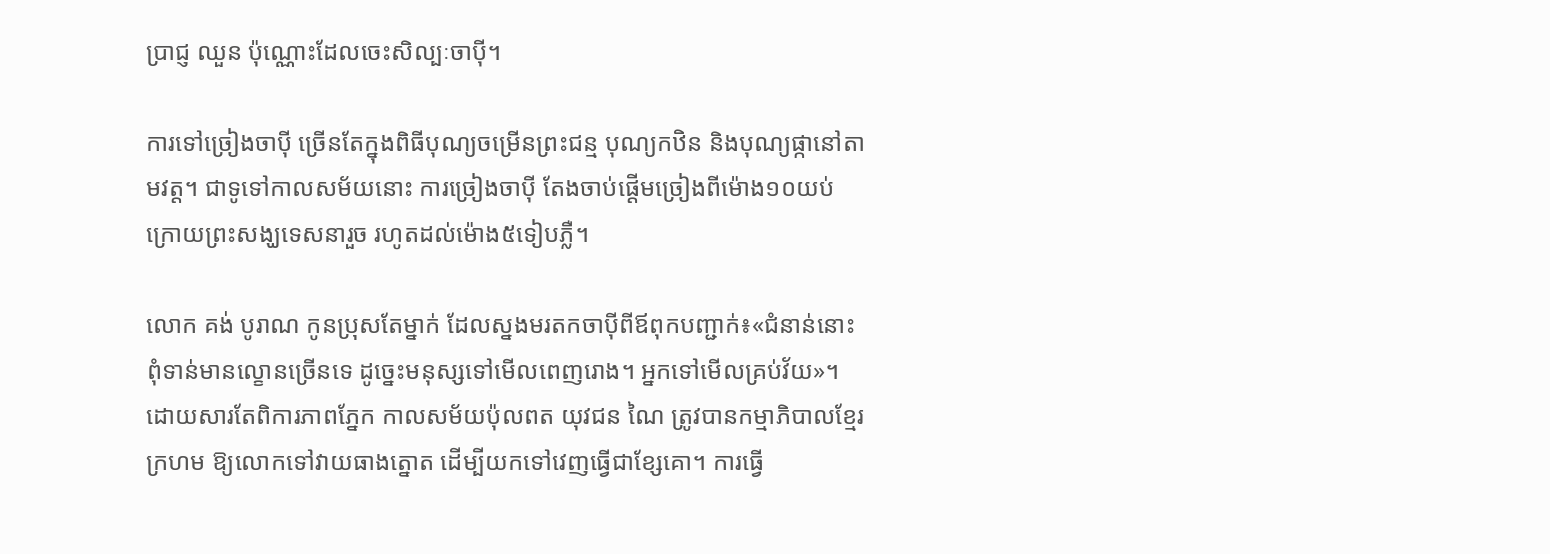ប្រាជ្ញ ឈួន ប៉ុណ្ណោះដែលចេះសិល្បៈចាប៉ី។

ការទៅច្រៀងចាប៉ី ច្រើនតែក្នុងពិធីបុណ្យចម្រើនព្រះជន្ម បុណ្យកឋិន និងបុណ្យផ្កានៅតាមវត្ត។ ជាទូទៅកាលសម័យនោះ ការច្រៀងចាប៉ី តែងចាប់ផ្ដើមច្រៀងពីម៉ោង១០យប់ ក្រោយព្រះសង្ឃទេសនារួច រហូតដល់ម៉ោង៥ទៀបភ្លឺ។

លោក គង់ បូរាណ កូនប្រុសតែម្នាក់ ដែលស្នងមរតកចាប៉ីពីឪពុកបញ្ជាក់៖«ជំនាន់នោះ ពុំទាន់មានល្ខោនច្រើនទេ ដូច្នេះមនុស្សទៅមើលពេញរោង។ អ្នកទៅមើលគ្រប់វ័យ»។
ដោយសារតែពិការភាពភ្នែក កាលសម័យប៉ុលពត យុវជន ណៃ ត្រូវបានកម្មាភិបាលខ្មែរក្រហម ឱ្យលោកទៅវាយធាងត្នោត ដើម្បីយកទៅវេញធ្វើជាខ្សែគោ។ ការធ្វើ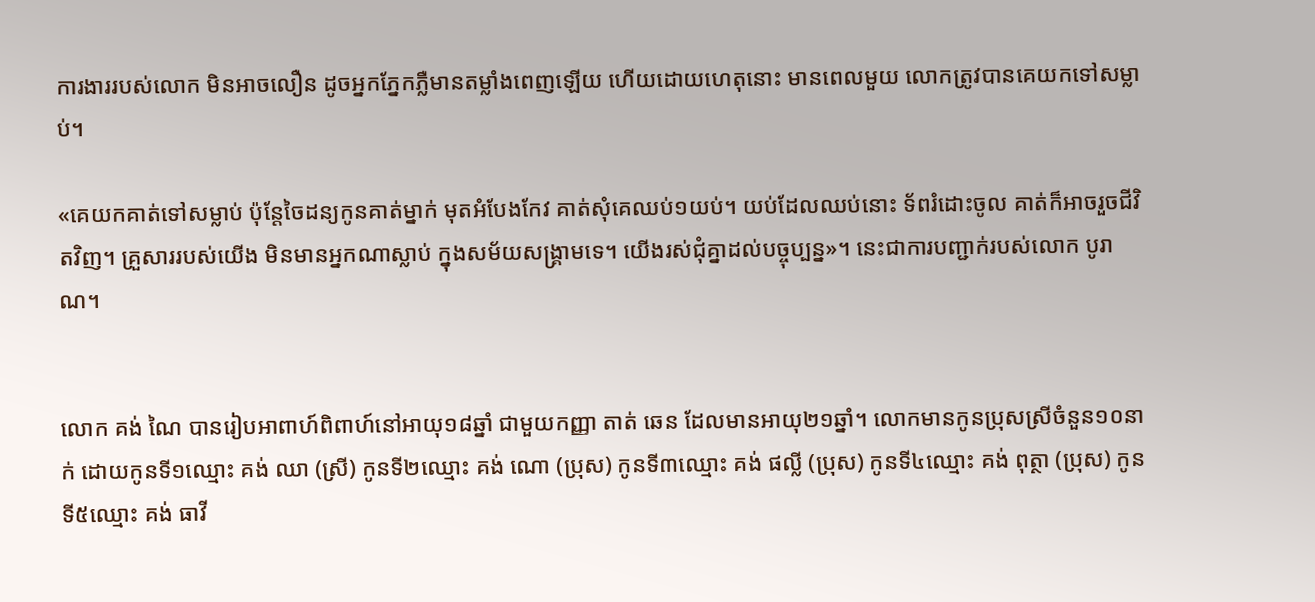ការងាររបស់លោក មិនអាចលឿន ដូចអ្នកភ្នែកភ្លឺមានតម្លាំងពេញឡើយ ហើយដោយហេតុនោះ មានពេលមួយ លោកត្រូវបានគេយកទៅសម្លាប់។

«គេយកគាត់ទៅសម្លាប់ ប៉ុន្តែចៃដន្យកូនគាត់ម្នាក់ មុតអំបែងកែវ គាត់សុំគេឈប់១យប់។ យប់ដែលឈប់នោះ ទ័ពរំដោះចូល គាត់ក៏អាចរួចជីវិតវិញ។ គ្រួសាររបស់យើង មិនមានអ្នកណាស្លាប់ ក្នុងសម័យសង្គ្រាមទេ។ យើងរស់ជុំគ្នាដល់បច្ចុប្បន្ន»។ នេះជាការបញ្ជាក់របស់លោក បូរាណ។


លោក គង់ ណៃ បានរៀបអាពាហ៍ពិពាហ៍នៅអាយុ១៨ឆ្នាំ ជាមួយកញ្ញា តាត់ ឆេន ដែលមានអាយុ២១ឆ្នាំ។ លោកមានកូនប្រុសស្រីចំនួន១០នាក់ ដោយកូនទី១ឈ្មោះ គង់ ឈា (ស្រី) កូនទី២ឈ្មោះ គង់ ណោ (ប្រុស) កូនទី៣ឈ្មោះ គង់ ផល្លី (ប្រុស) កូនទី៤ឈ្មោះ គង់ ពុត្ថា (ប្រុស) កូនទី៥ឈ្មោះ គង់ ធាវី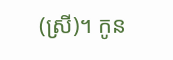(ស្រី)។ កូន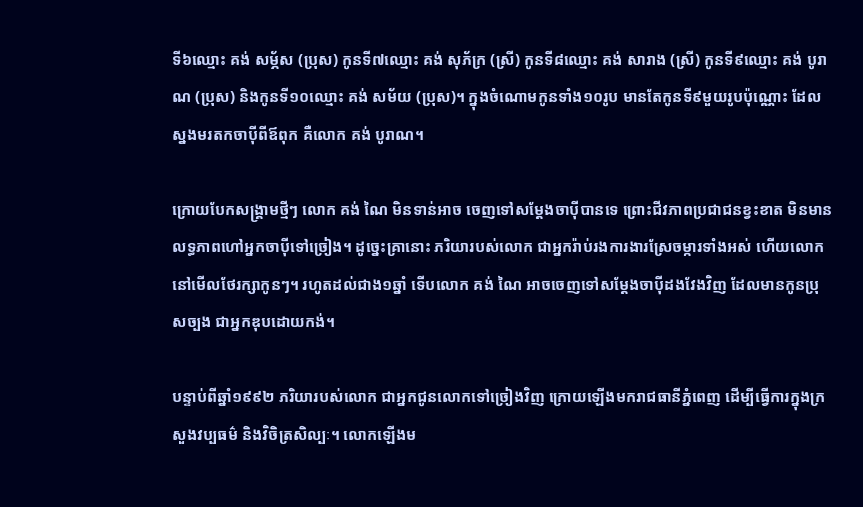ទី៦ឈ្មោះ គង់ សម្ភ័ស (ប្រុស) កូនទី៧ឈ្មោះ គង់ សុភ័ក្រ (ស្រី) កូនទី៨ឈ្មោះ គង់ សារាង (ស្រី) កូនទី៩ឈ្មោះ គង់ បូរាណ (ប្រុស) និងកូនទី១០ឈ្មោះ គង់ សម័យ (ប្រុស)។ ក្នុងចំណោមកូនទាំង១០រូប មានតែកូនទី៩មួយរូបប៉ុណ្ណោះ ដែលស្នងមរតកចាប៉ីពីឪពុក គឺលោក គង់ បូរាណ។

ក្រោយបែកសង្គ្រាមថ្មីៗ លោក គង់ ណៃ មិនទាន់អាច ចេញទៅសម្ដែងចាប៉ីបានទេ ព្រោះជីវភាពប្រជាជនខ្វះខាត មិនមានលទ្ធភាពហៅអ្នកចាប៉ីទៅច្រៀង។ ដូច្នេះគ្រានោះ ភរិយារបស់លោក ជាអ្នករ៉ាប់រងការងារស្រែចម្ការទាំងអស់ ហើយលោកនៅមើលថែរក្សាកូនៗ។ រហូតដល់ជាង១ឆ្នាំ ទើបលោក គង់ ណៃ អាចចេញទៅសម្ដែងចាប៉ីដងវែងវិញ ដែលមានកូនប្រុសច្បង ជាអ្នកឌុបដោយកង់។

បន្ទាប់ពីឆ្នាំ១៩៩២ ភរិយារបស់លោក ជាអ្នកជូនលោកទៅច្រៀងវិញ ក្រោយឡើងមករាជធានីភ្នំពេញ ដើម្បីធ្វើការក្នុងក្រសួងវប្បធម៌ និងវិចិត្រសិល្បៈ។ លោកឡើងម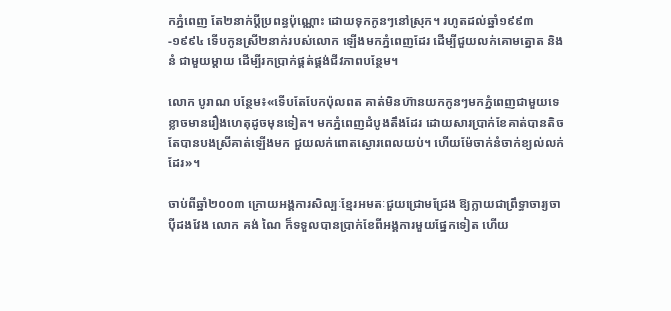កភ្នំពេញ តែ២នាក់ប្ដីប្រពន្ធប៉ុណ្ណោះ ដោយទុកកូនៗនៅស្រុក។ រហូតដល់ឆ្នាំ១៩៩៣-១៩៩៤ ទើបកូនស្រី២នាក់របស់លោក ឡើងមកភ្នំពេញដែរ ដើម្បីជួយលក់គោមត្នោត និងនំ ជាមួយម្ដាយ ដើម្បីរកប្រាក់ផ្គត់ផ្គង់ជីវភាពបន្ថែម។

លោក បូរាណ បន្ថែម៖«ទើបតែបែកប៉ុលពត គាត់មិនហ៊ានយកកូនៗមកភ្នំពេញជាមួយទេ ខ្លាចមានរឿងហេតុដូចមុនទៀត។ មកភ្នំពេញដំបូងតឹងដែរ ដោយសារប្រាក់ខែគាត់បានតិច តែបានបងស្រីគាត់ឡើងមក ជួយលក់ពោតស្ងោរពេលយប់។ ហើយម៉ែចាក់នំចាក់ខ្យល់លក់ដែរ»។

ចាប់ពីឆ្នាំ២០០៣ ក្រោយអង្គការសិល្បៈខ្មែរអមតៈជួយជ្រោមជ្រែង ឱ្យក្លាយជាព្រឹទ្ធាចារ្យចាប៉ីដងវែង លោក គង់ ណៃ ក៏ទទួលបានប្រាក់ខែពីអង្គការមួយផ្នែកទៀត ហើយ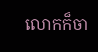លោកក៏ចា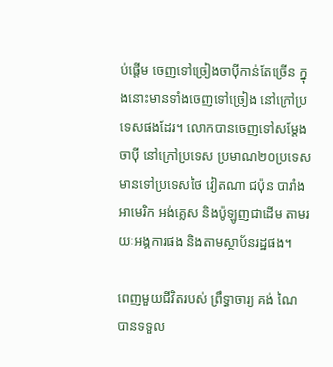ប់ផ្ដើម ចេញទៅច្រៀងចាប៉ីកាន់តែច្រើន ក្នុងនោះមានទាំងចេញទៅច្រៀង នៅក្រៅប្រទេសផងដែរ។ លោកបានចេញទៅសម្ដែងចាប៉ី នៅក្រៅប្រទេស ប្រមាណ២០ប្រទេស មានទៅប្រទេសថៃ វៀតណា ជប៉ុន បារាំង អាមេរិក អង់គ្លេស និងប៉ូឡូញជាដើម តាមរយៈអង្គការផង និងតាមស្ថាប័នរដ្ឋផង។

ពេញមួយជីវិតរបស់ ព្រឹទ្ធាចារ្យ គង់ ណៃ បានទទួល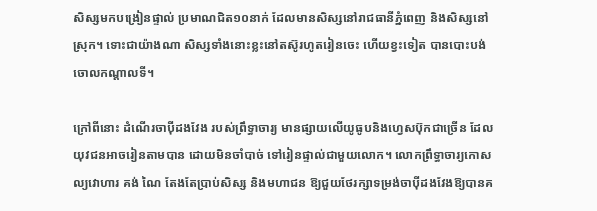សិស្សមកបង្រៀនផ្ទាល់ ប្រមាណជិត១០នាក់ ដែលមានសិស្សនៅរាជធានីភ្នំពេញ និងសិស្សនៅស្រុក។ ទោះជាយ៉ាងណា សិស្សទាំងនោះខ្លះនៅតស៊ូរហូតរៀនចេះ ហើយខ្វះទៀត បានបោះបង់ចោលកណ្ដាលទី។

ក្រៅពីនោះ ដំណើរចាប៉ីដងវែង របស់ព្រឹទ្ធាចារ្យ មានផ្សាយលើយូធូបនិងហ្វេសប៊ុកជាច្រើន ដែលយុវជនអាចរៀនតាមបាន ដោយមិនចាំបាច់ ទៅរៀនផ្ទាល់ជាមួយលោក។ លោកព្រឹទ្ធាចារ្យកោសល្យវោហារ គង់ ណៃ តែងតែប្រាប់សិស្ស និងមហាជន ឱ្យជួយថែរក្សាទម្រង់ចាប៉ីដងវែងឱ្យបានគ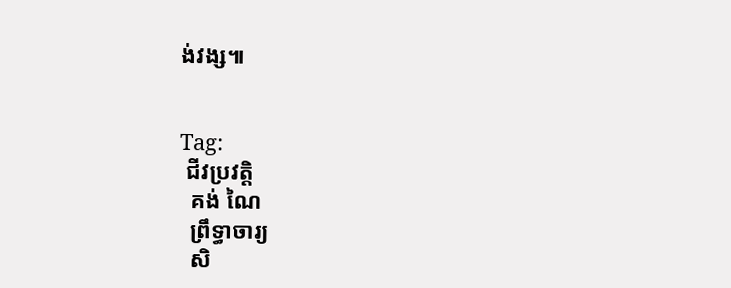ង់វង្ស៕


Tag:
 ជីវប្រវត្តិ
  គង់ ណៃ
  ព្រឹទ្ធាចារ្យ
  សិ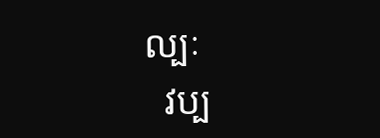ល្បៈ
  វប្ប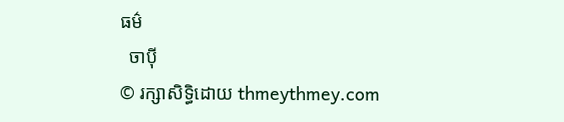ធម៌
  ចាប៉ី
© រក្សាសិទ្ធិដោយ thmeythmey.com